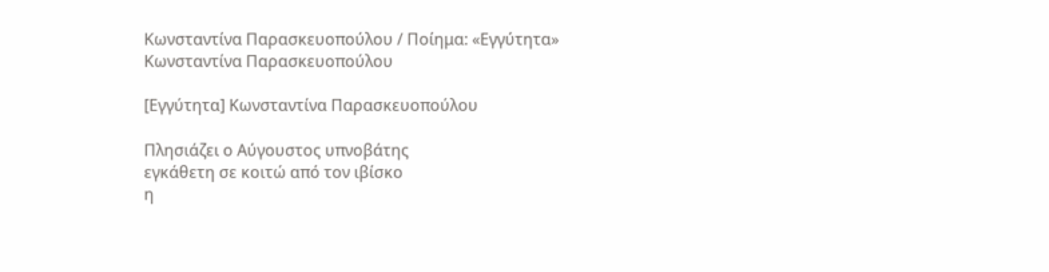Κωνσταντίνα Παρασκευοπούλου / Ποίημα: «Εγγύτητα» Κωνσταντίνα Παρασκευοπούλου

[Εγγύτητα] Κωνσταντίνα Παρασκευοπούλου

Πλησιάζει ο Αύγουστος υπνοβάτης
εγκάθετη σε κοιτώ από τον ιβίσκο
η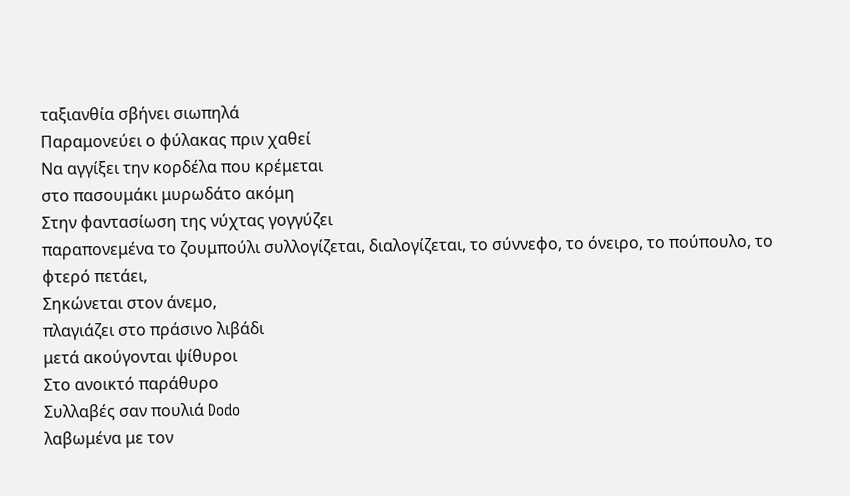ταξιανθία σβήνει σιωπηλά
Παραμονεύει ο φύλακας πριν χαθεί
Να αγγίξει την κορδέλα που κρέμεται
στο πασουμάκι μυρωδάτο ακόμη
Στην φαντασίωση της νύχτας γογγύζει
παραπονεμένα το ζουμπούλι συλλογίζεται, διαλογίζεται, το σύννεφο, το όνειρο, το πούπουλο, το φτερό πετάει,
Σηκώνεται στον άνεμο,
πλαγιάζει στο πράσινο λιβάδι
μετά ακούγονται ψίθυροι
Στο ανοικτό παράθυρο
Συλλαβές σαν πουλιά Dodo
λαβωμένα με τον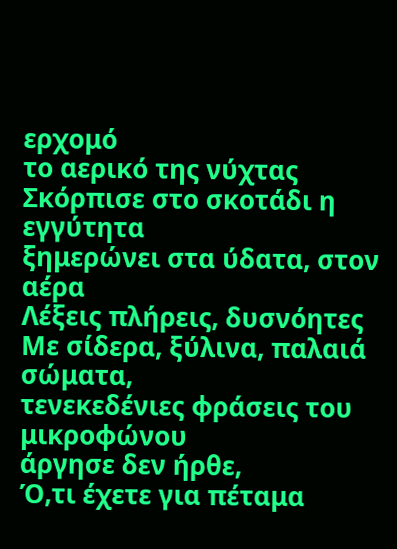ερχομό
το αερικό της νύχτας
Σκόρπισε στο σκοτάδι η εγγύτητα
ξημερώνει στα ύδατα, στον αέρα
Λέξεις πλήρεις, δυσνόητες
Με σίδερα, ξύλινα, παλαιά σώματα,
τενεκεδένιες φράσεις του μικροφώνου
άργησε δεν ήρθε,
Ό,τι έχετε για πέταμα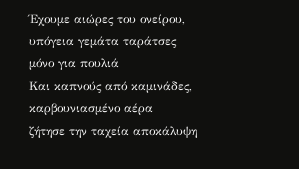Έχουμε αιώρες του ονείρου, υπόγεια γεμάτα ταράτσες μόνο για πουλιά
Και καπνούς από καμινάδες, καρβουνιασμένο αέρα
ζήτησε την ταχεία αποκάλυψη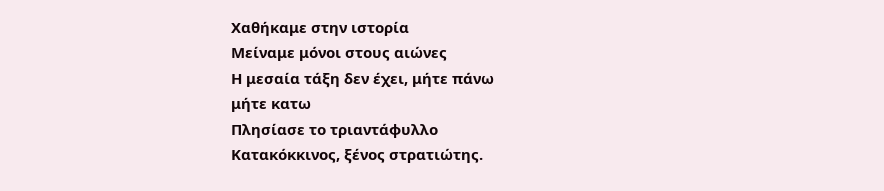Χαθήκαμε στην ιστορία
Μείναμε μόνοι στους αιώνες
Η μεσαία τάξη δεν έχει, μήτε πάνω
μήτε κατω
Πλησίασε το τριαντάφυλλο
Κατακόκκινος, ξένος στρατιώτης.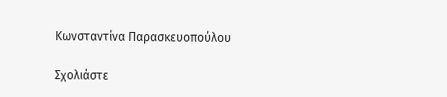Κωνσταντίνα Παρασκευοπούλου

Σχολιάστε